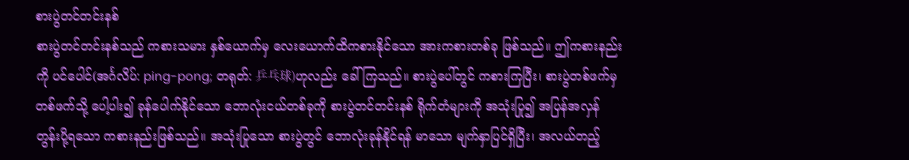စားပွဲတင်တင်းနစ်
စားပွဲတင်တင်းနစ်သည် ကစားသမား နှစ်ယောက်မှ လေးယောက်ထိကစားနိုင်သော အားကစားတစ်ခု ဖြစ်သည်။ ဤကစားနည်းကို ပင်ပေါင်(အင်္ဂလိပ်: ping-pong; တရုတ်: 乒乓球)ဟုလည်း ခေါ်ကြသည်။ စားပွဲပေါ်တွင် ကစားကြပြီး၊ စားပွဲတစ်ဖက်မှ တစ်ဖက်သို့ ပေါ့ပါး၍ ခုန်ပေါက်နိုင်သော ဘောလုံးငယ်တစ်ခုကို စားပွဲတင်တင်းနစ် ရိုက်တံများကို အသုံးပြု၍ အပြန်အလှန် တွန်းပို့ရသော ကစားနည်းဖြစ်သည်။ အသုံးပြုသော စားပွဲတွင် ဘောလုံးခုန်နိုင်ရန် မာသော မျက်နှာပြင်ရှိပြီး၊ အလယ်တည့်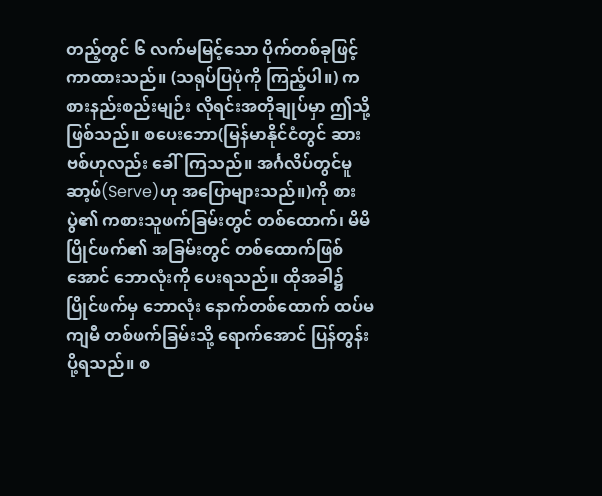တည့်တွင် ၆ လက်မမြင့်သော ပိုက်တစ်ခုဖြင့် ကာထားသည်။ (သရုပ်ပြပုံကို ကြည့်ပါ။) ကစားနည်းစည်းမျဉ်း လိုရင်းအတိုချုပ်မှာ ဤသို့ဖြစ်သည်။ စပေးဘော(မြန်မာနိုင်ငံတွင် ဆားဗစ်ဟုလည်း ခေါ်ကြသည်။ အင်္ဂလိပ်တွင်မူ ဆာ့ဖ်(Serve)ဟု အပြောများသည်။)ကို စားပွဲ၏ ကစားသူဖက်ခြမ်းတွင် တစ်ထောက်၊ မိမိပြိုင်ဖက်၏ အခြမ်းတွင် တစ်ထောက်ဖြစ်အောင် ဘောလုံးကို ပေးရသည်။ ထိုအခါ၌ ပြိုင်ဖက်မှ ဘောလုံး နောက်တစ်ထောက် ထပ်မကျမီ တစ်ဖက်ခြမ်းသို့ ရောက်အောင် ပြန်တွန်းပို့ရသည်။ စ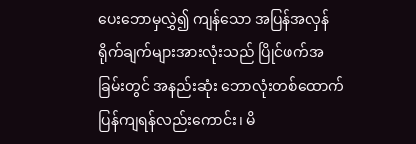ပေးဘောမှလွှဲ၍ ကျန်သော အပြန်အလှန် ရိုက်ချက်များအားလုံးသည် ပြိုင်ဖက်အခြမ်းတွင် အနည်းဆုံး ဘောလုံးတစ်ထောက် ပြန်ကျရန်လည်းကောင်း၊ မိ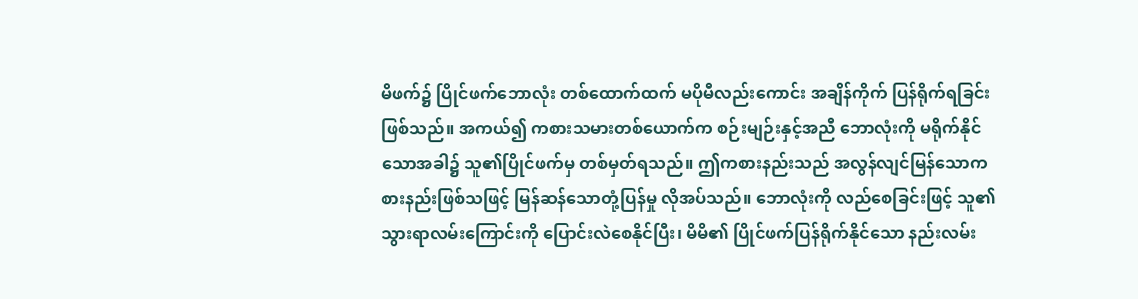မိဖက်၌ ပြိုင်ဖက်ဘောလုံး တစ်ထောက်ထက် မပိုမီလည်းကောင်း အချိန်ကိုက် ပြန်ရိုက်ရခြင်းဖြစ်သည်။ အကယ်၍ ကစားသမားတစ်ယောက်က စဉ်းမျဉ်းနှင့်အညီ ဘောလုံးကို မရိုက်နိုင်သောအခါ၌ သူ၏ပြိုင်ဖက်မှ တစ်မှတ်ရသည်။ ဤကစားနည်းသည် အလွန်လျင်မြန်သောကစားနည်းဖြစ်သဖြင့် မြန်ဆန်သောတုံ့ပြန်မှု လိုအပ်သည်။ ဘောလုံးကို လည်စေခြင်းဖြင့် သူ၏သွားရာလမ်းကြောင်းကို ပြောင်းလဲစေနိုင်ပြီး၊ မိမိ၏ ပြိုင်ဖက်ပြန်ရိုက်နိုင်သော နည်းလမ်း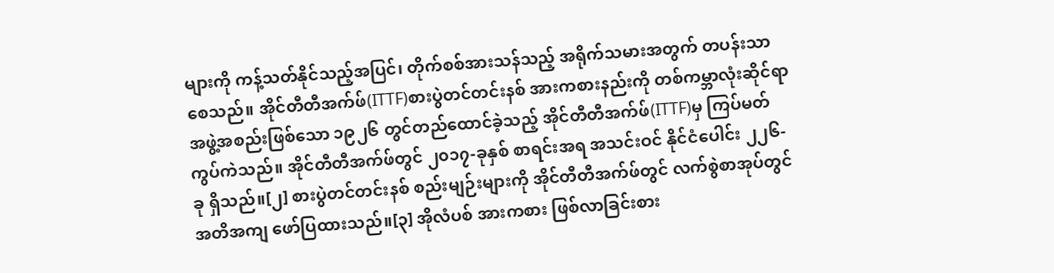များကို ကန့်သတ်နိုင်သည့်အပြင်၊ တိုက်စစ်အားသန်သည့် အရိုက်သမားအတွက် တပန်းသာစေသည်။ အိုင်တီတီအက်ဖ်(ITTF)စားပွဲတင်တင်းနစ် အားကစားနည်းကို တစ်ကမ္ဘာလုံးဆိုင်ရာ အဖွဲ့အစည်းဖြစ်သော ၁၉၂၆ တွင်တည်ထောင်ခဲ့သည့် အိုင်တီတီအက်ဖ်(ITTF)မှ ကြပ်မတ်ကွပ်ကဲသည်။ အိုင်တီတီအက်ဖ်တွင် ၂၀၁၇-ခုနှစ် စာရင်းအရ အသင်းဝင် နိုင်ငံပေါင်း ၂၂၆-ခု ရှိသည်။[၂] စားပွဲတင်တင်းနစ် စည်းမျဉ်းများကို အိုင်တီတီအက်ဖ်တွင် လက်စွဲစာအုပ်တွင် အတိအကျ ဖော်ပြထားသည်။[၃] အိုလံပစ် အားကစား ဖြစ်လာခြင်းစား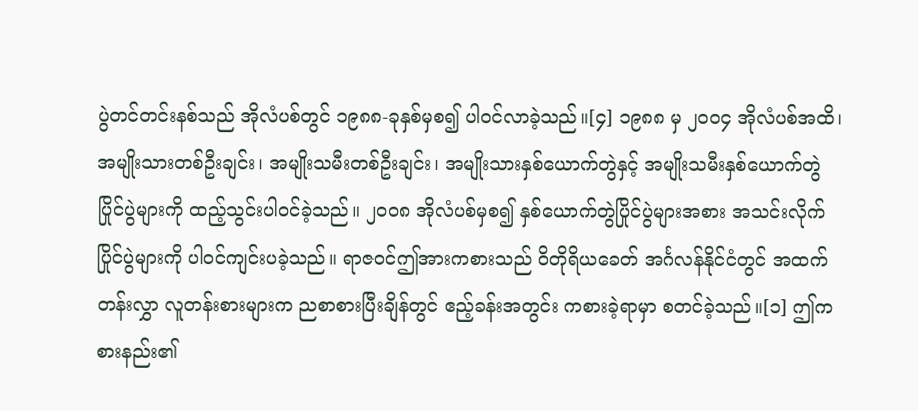ပွဲတင်တင်းနစ်သည် အိုလံပစ်တွင် ၁၉၈၈-ခုနှစ်မှစ၍ ပါဝင်လာခဲ့သည်။[၄] ၁၉၈၈ မှ ၂၀၀၄ အိုလံပစ်အထိ၊ အမျိုးသားတစ်ဦးချင်း၊ အမျိုးသမီးတစ်ဦးချင်း၊ အမျိုးသားနှစ်ယောက်တွဲနှင့် အမျိုးသမီးနှစ်ယောက်တွဲ ပြိုင်ပွဲများကို ထည့်သွင်းပါဝင်ခဲ့သည်။ ၂၀၀၈ အိုလံပစ်မှစ၍ နှစ်ယောက်တွဲပြိုင်ပွဲများအစား အသင်းလိုက်ပြိုင်ပွဲများကို ပါဝင်ကျင်းပခဲ့သည်။ ရာဇဝင်ဤအားကစားသည် ဝိတိုရိယခေတ် အင်္ဂလန်နိုင်ငံတွင် အထက်တန်းလွှာ လူတန်းစားများက ညစာစားပြီးချိန်တွင် ဧည့်ခန်းအတွင်း ကစားခဲ့ရာမှာ စတင်ခဲ့သည်။[၁] ဤကစားနည်း၏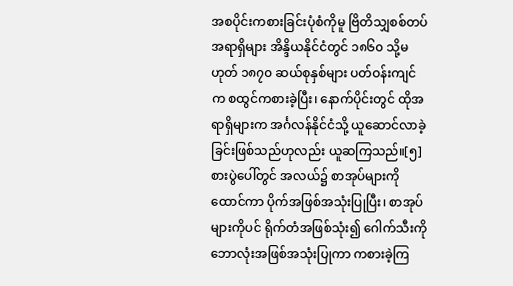အစပိုင်းကစားခြင်းပုံစံကိုမူ ဗြိတိသျှစစ်တပ်အရာရှိများ အိန္ဒိယနိုင်ငံတွင် ၁၈၆၀ သို့မဟုတ် ၁၈၇၀ ဆယ်စုနှစ်များ ပတ်ဝန်းကျင်က စထွင်ကစားခဲ့ပြီး၊ နောက်ပိုင်းတွင် ထိုအရာရှိများက အင်္ဂလန်နိုင်ငံသို့ ယူဆောင်လာခဲ့ခြင်းဖြစ်သည်ဟုလည်း ယူဆကြသည်။[၅] စားပွဲပေါ်တွင် အလယ်၌ စာအုပ်များကိုထောင်ကာ ပိုက်အဖြစ်အသုံးပြုပြီး၊ စာအုပ်များကိုပင် ရိုက်တံအဖြစ်သုံး၍ ဂေါက်သီးကို ဘောလုံးအဖြစ်အသုံးပြုကာ ကစားခဲ့ကြ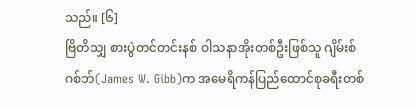သည်။ [၆]
ဗြိတိသျှ စားပွဲတင်တင်းနစ် ဝါသနာအိုးတစ်ဦးဖြစ်သူ ဂျိမ်းစ်ဂစ်ဘ်(James W. Gibb)က အမေရိကန်ပြည်ထောင်စုခရီးတစ်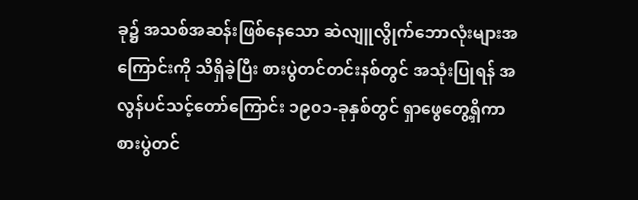ခု၌ အသစ်အဆန်းဖြစ်နေသော ဆဲလျူလွိုက်ဘောလုံးများအကြောင်းကို သိရှိခဲ့ပြီး စားပွဲတင်တင်းနစ်တွင် အသုံးပြုရန် အလွန်ပင်သင့်တော်ကြောင်း ၁၉၀၁-ခုနှစ်တွင် ရှာဖွေတွေ့ရှိကာ စားပွဲတင်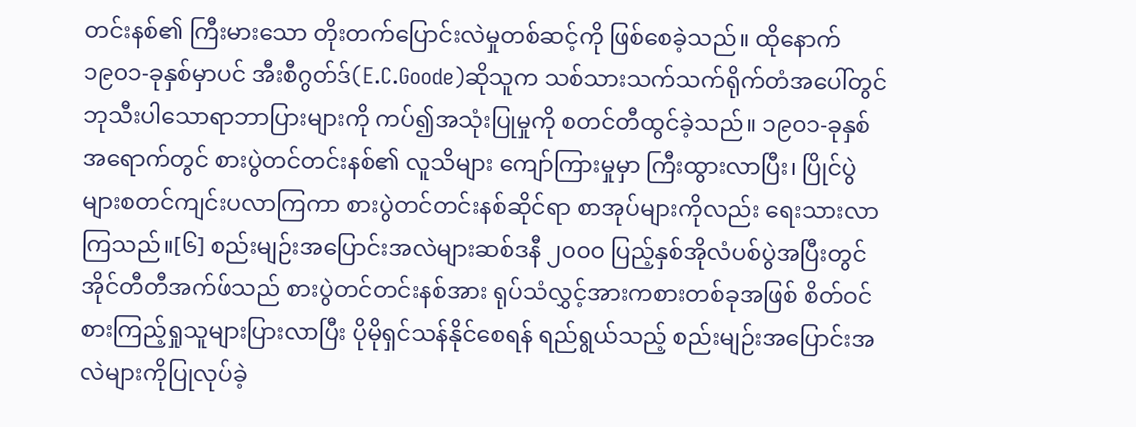တင်းနစ်၏ ကြီးမားသော တိုးတက်ပြောင်းလဲမှုတစ်ဆင့်ကို ဖြစ်စေခဲ့သည်။ ထိုနောက် ၁၉၀၁-ခုနှစ်မှာပင် အီးစီဂွတ်ဒ်(E.C.Goode)ဆိုသူက သစ်သားသက်သက်ရိုက်တံအပေါ်တွင် ဘုသီးပါသောရာဘာပြားများကို ကပ်၍အသုံးပြုမှုကို စတင်တီထွင်ခဲ့သည်။ ၁၉၀၁-ခုနှစ်အရောက်တွင် စားပွဲတင်တင်းနစ်၏ လူသိများ ကျော်ကြားမှုမှာ ကြီးထွားလာပြီး၊ ပြိုင်ပွဲများစတင်ကျင်းပလာကြကာ စားပွဲတင်တင်းနစ်ဆိုင်ရာ စာအုပ်များကိုလည်း ရေးသားလာကြသည်။[၆] စည်းမျဉ်းအပြောင်းအလဲများဆစ်ဒနီ ၂၀၀၀ ပြည့်နှစ်အိုလံပစ်ပွဲအပြီးတွင် အိုင်တီတီအက်ဖ်သည် စားပွဲတင်တင်းနစ်အား ရုပ်သံလွှင့်အားကစားတစ်ခုအဖြစ် စိတ်ဝင်စားကြည့်ရှုသူများပြားလာပြီး ပိုမိုရှင်သန်နိုင်စေရန် ရည်ရွယ်သည့် စည်းမျဉ်းအပြောင်းအလဲများကိုပြုလုပ်ခဲ့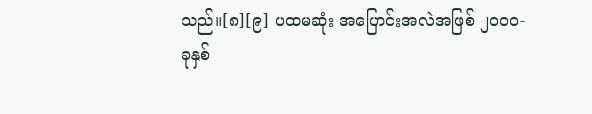သည်။[၈][၉] ပထမဆုံး အပြောင်းအလဲအဖြစ် ၂၀၀၀-ခုနှစ်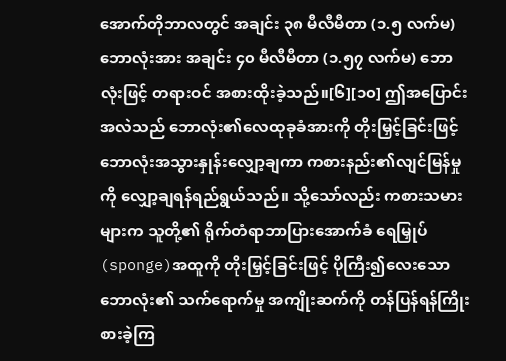အောက်တိုဘာလတွင် အချင်း ၃၈ မီလီမီတာ (၁.၅ လက်မ)ဘောလုံးအား အချင်း ၄၀ မီလီမီတာ (၁.၅၇ လက်မ) ဘောလုံးဖြင့် တရားဝင် အစားထိုးခဲ့သည်။[၆][၁၀] ဤအပြောင်းအလဲသည် ဘောလုံး၏လေထုခုခံအားကို တိုးမြှင့်ခြင်းဖြင့် ဘောလုံးအသွားနှုန်းလျှော့ချကာ ကစားနည်း၏လျင်မြန်မှုကို လျှော့ချရန်ရည်ရွယ်သည်။ သို့သော်လည်း ကစားသမားများက သူတို့၏ ရိုက်တံရာဘာပြားအောက်ခံ ရေမြှုပ်(sponge)အထူကို တိုးမြှင့်ခြင်းဖြင့် ပိုကြီး၍လေးသောဘောလုံး၏ သက်ရောက်မှု အကျိုးဆက်ကို တန်ပြန်ရန်ကြိုးစားခဲ့ကြ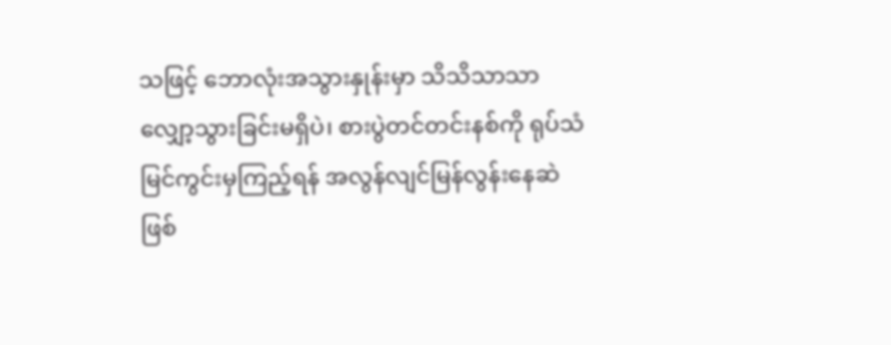သဖြင့် ဘောလုံးအသွားနှုန်းမှာ သိသိသာသာ လျှော့သွားခြင်းမရှိပဲ၊ စားပွဲတင်တင်းနစ်ကို ရုပ်သံမြင်ကွင်းမှကြည့်ရန် အလွန်လျင်မြန်လွန်းနေဆဲ ဖြစ်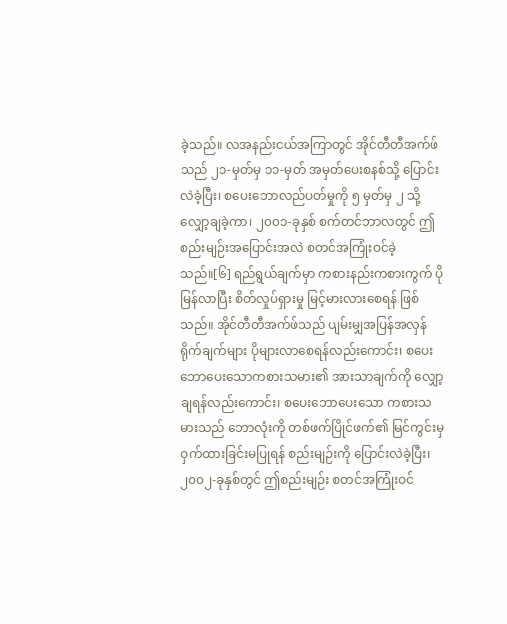ခဲ့သည်။ လအနည်းငယ်အကြာတွင် အိုင်တီတီအက်ဖ်သည် ၂၁-မှတ်မှ ၁၁-မှတ် အမှတ်ပေးစနစ်သို့ ပြောင်းလဲခဲ့ပြီး၊ စပေးဘောလည်ပတ်မှုကို ၅ မှတ်မှ ၂ သို့လျှော့ချခဲ့ကာ၊ ၂၀၀၁-ခုနှစ် စက်တင်ဘာလတွင် ဤစည်းမျဉ်းအပြောင်းအလဲ စတင်အကြုံးဝင်ခဲ့သည်။[၆] ရည်ရွယ်ချက်မှာ ကစားနည်းကစားကွက် ပိုမြန်လာပြီး စိတ်လှုပ်ရှားမှု မြင့်မားလားစေရန် ဖြစ်သည်။ အိုင်တီတီအက်ဖ်သည် ပျမ်းမျှအပြန်အလှန်ရိုက်ချက်များ ပိုများလာစေရန်လည်းကောင်း၊ စပေးဘောပေးသောကစားသမား၏ အားသာချက်ကို လျှော့ချရန်လည်းကောင်း၊ စပေးဘောပေးသော ကစားသမားသည် ဘောလုံးကို တစ်ဖက်ပြိုင်ဖက်၏ မြင်ကွင်းမှ ဝှက်ထားခြင်းမပြုရန် စည်းမျဉ်းကို ပြောင်းလဲခဲ့ပြီး၊ ၂၀၀၂-ခုနှစ်တွင် ဤစည်းမျဉ်း စတင်အကြုံးဝင်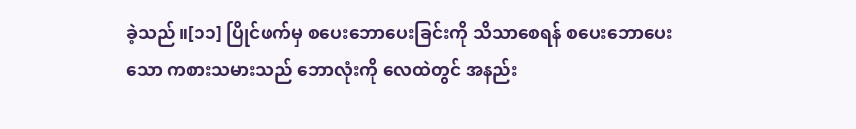ခဲ့သည်။[၁၁] ပြိုင်ဖက်မှ စပေးဘောပေးခြင်းကို သိသာစေရန် စပေးဘောပေးသော ကစားသမားသည် ဘောလုံးကို လေထဲတွင် အနည်း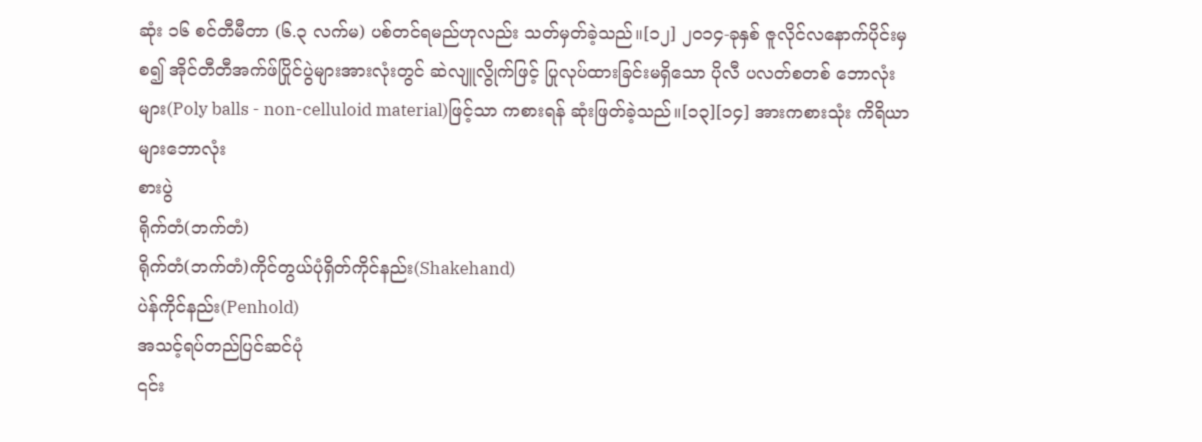ဆုံး ၁၆ စင်တီမီတာ (၆.၃ လက်မ) ပစ်တင်ရမည်ဟုလည်း သတ်မှတ်ခဲ့သည်။[၁၂] ၂၀၁၄-ခုနှစ် ဇူလိုင်လနောက်ပိုင်းမှစ၍ အိုင်တီတီအက်ဖ်ပြိုင်ပွဲများအားလုံးတွင် ဆဲလျူလွိုက်ဖြင့် ပြုလုပ်ထားခြင်းမရှိသော ပိုလီ ပလတ်စတစ် ဘောလုံးများ(Poly balls - non-celluloid material)ဖြင့်သာ ကစားရန် ဆုံးဖြတ်ခဲ့သည်။[၁၃][၁၄] အားကစားသုံး ကိရိယာများဘောလုံး
စားပွဲ
ရိုက်တံ(ဘက်တံ)
ရိုက်တံ(ဘက်တံ)ကိုင်တွယ်ပုံရှိတ်ကိုင်နည်း(Shakehand)
ပဲန်ကိုင်နည်း(Penhold)
အသင့်ရပ်တည်ပြင်ဆင်ပုံ
၎င်း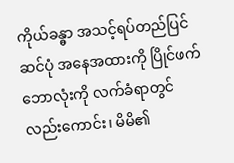ကိုယ်ခန္ဓာ အသင့်ရပ်တည်ပြင်ဆင်ပုံ အနေအထားကို ပြိုင်ဖက်ဘောလုံးကို လက်ခံရာတွင် လည်းကောင်း၊ မိမိ၏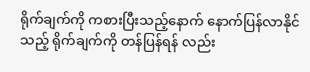ရိုက်ချက်ကို ကစားပြီးသည့်နောက် နောက်ပြန်လာနိုင်သည့် ရိုက်ချက်ကို တန်ပြန်ရန် လည်း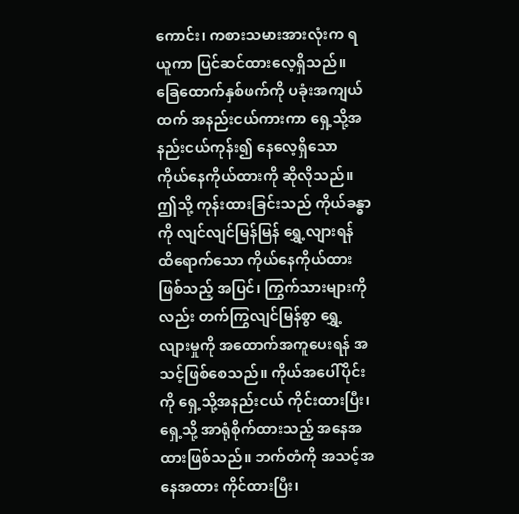ကောင်း၊ ကစားသမားအားလုံးက ရယူကာ ပြင်ဆင်ထားလေ့ရှိသည်။ ခြေထောက်နှစ်ဖက်ကို ပခုံးအကျယ်ထက် အနည်းငယ်ကားကာ ရှေ့သို့အနည်းငယ်ကုန်း၍ နေလေ့ရှိသော ကိုယ်နေကိုယ်ထားကို ဆိုလိုသည်။ ဤသို့ ကုန်းထားခြင်းသည် ကိုယ်ခန္ဓာကို လျင်လျင်မြန်မြန် ရွှေ့လျားရန် ထိရောက်သော ကိုယ်နေကိုယ်ထားဖြစ်သည့် အပြင်၊ ကြွက်သားများကိုလည်း တက်ကြွလျင်မြန်စွာ ရွှေ့လျားမှုကို အထောက်အကူပေးရန် အသင့်ဖြစ်စေသည်။ ကိုယ်အပေါ်ပိုင်းကို ရှေ့သို့အနည်းငယ် ကိုင်းထားပြီး၊ ရှေ့သို့ အာရုံစိုက်ထားသည့် အနေအထားဖြစ်သည်။ ဘက်တံကို အသင့်အနေအထား ကိုင်ထားပြီး၊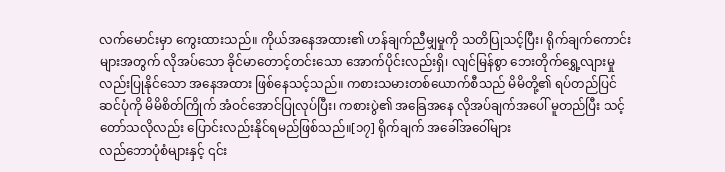လက်မောင်းမှာ ကွေးထားသည်။ ကိုယ်အနေအထား၏ ဟန်ချက်ညီမျှမှုကို သတိပြုသင့်ပြီး၊ ရိုက်ချက်ကောင်းများအတွက် လိုအပ်သော ခိုင်မာတောင့်တင်းသော အောက်ပိုင်းလည်းရှိ၊ လျင်မြန်စွာ ဘေးတိုက်ရွှေ့လျားမှုလည်းပြုနိုင်သော အနေအထား ဖြစ်နေသင့်သည်။ ကစားသမားတစ်ယောက်စီသည် မိမိတို့၏ ရပ်တည်ပြင်ဆင်ပုံကို မိမိစိတ်ကြိုက် အံဝင်အောင်ပြုလုပ်ပြီး၊ ကစားပွဲ၏ အခြေအနေ လိုအပ်ချက်အပေါ် မူတည်ပြီး သင့်တော်သလိုလည်း ပြောင်းလည်းနိုင်ရမည်ဖြစ်သည်။[၁၇] ရိုက်ချက် အခေါ်အဝေါ်များ
လည်ဘောပုံစံများနှင့် ၎င်း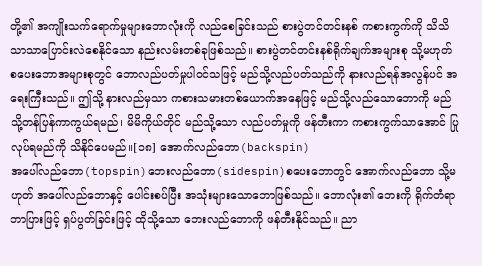တို့၏ အကျိုးသက်ရောက်မှုများဘောလုံးကို လည်စေခြင်းသည် စားပွဲတင်တင်းနစ် ကစားကွက်ကို သိသိသာသာပြောင်းလဲစေနိုင်သော နည်းလမ်းတစ်ခုဖြစ်သည်။ စားပွဲတင်တင်းနစ်ရိုက်ချက်အများစု သို့မဟုတ် စပေးဘောအများစုတွင် ဘောလည်ပတ်မှုပါဝင်သဖြင့် မည်သို့လည်ပတ်သည်ကို နားလည်ရန်အလွန်ပင် အရေးကြီးသည်။ ဤသို့ နားလည်မှသာ ကစားသမားတစ်ယောက်အနေဖြင့် မည်သို့လည်သောဘောကို မည်သို့တန်ပြန်ကာကွယ်ရမည်၊ မိမိကိုယ်တိုင် မည်သို့သော လည်ပတ်မှုကို ဖန်တီးကာ ကစားကွက်သာအောင် ပြုလုပ်ရမည်ကို သိနိုင်ပေမည်။[၁၈] အောက်လည်ဘော(backspin)
အပေါ်လည်ဘော(topspin)ဘေးလည်ဘော(sidespin)စပေးဘောတွင် အောက်လည်ဘော သို့မဟုတ် အပေါ်လည်ဘောနှင့် ပေါင်းစပ်ပြီး အသုံးများသောဘောဖြစ်သည်။ ဘောလုံး၏ ဘေးကို ရိုက်တံရာဘာပြားဖြင့် ရှပ်ပွတ်ခြင်းဖြင့် ထိုသို့သော ဘေးလည်ဘောကို ဖန်တီးနိုင်သည်။ ညာ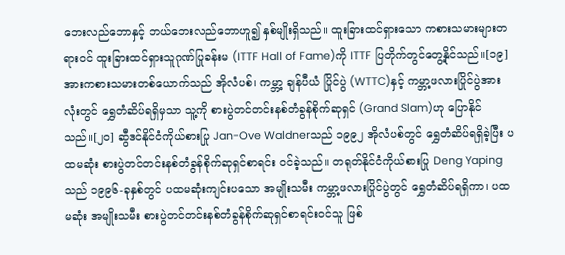ဘေးလည်ဘောနှင့် ဘယ်ဘေးလည်ဘောဟူ၍ နှစ်မျိုးရှိသည်။ ထူးခြားထင်ရှားသော ကစားသမားများတရားဝင် ထူးခြားထင်ရှားသူဂုဏ်ပြုခန်းမ (ITTF Hall of Fame)ကို ITTF ပြတိုက်တွင်တွေ့နိုင်သည်။[၁၉] အားကစားသမားတစ်ယောက်သည် အိုလံပစ်၊ ကမ္ဘာ့ ချန်ပီယံ ပြိုင်ပွဲ (WTTC)နှင့် ကမ္ဘာ့ဖလားပြိုင်ပွဲအားလုံးတွင် ရွှေတံဆိပ်ရရှိမှသာ သူ့ကို စားပွဲတင်တင်းနစ်တံခွန်စိုက်ဆုရှင် (Grand Slam)ဟု ပြောနိုင်သည်။[၂၀] ဆွီဒင်နိုင်ငံကိုယ်စားပြု Jan-Ove Waldnerသည် ၁၉၉၂ အိုလံပစ်တွင် ရွှေတံဆိပ်ရရှိခဲ့ပြီး ပထမဆုံး စားပွဲတင်တင်းနစ်တံခွန်စိုက်ဆုရှင်စာရင်း ဝင်ခဲ့သည်။ တရုတ်နိုင်ငံကိုယ်စားပြု Deng Yapingသည် ၁၉၉၆-ခုနှစ်တွင် ပထမဆုံးကျင်းပသော အမျိုးသမီး ကမ္ဘာ့ဖလားပြိုင်ပွဲတွင် ရွှေတံဆိပ်ရရှိကာ၊ ပထမဆုံး အမျိုးသမီး စားပွဲတင်တင်းနစ်တံခွန်စိုက်ဆုရှင်စာရင်းဝင်သူ ဖြစ်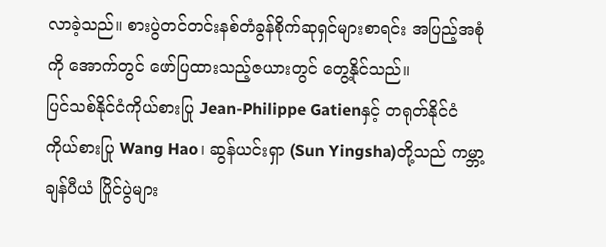လာခဲ့သည်။ စားပွဲတင်တင်းနစ်တံခွန်စိုက်ဆုရှင်များစာရင်း အပြည့်အစုံကို အောက်တွင် ဖော်ပြထားသည့်ဇယားတွင် တွေ့နိုင်သည်။
ပြင်သစ်နိုင်ငံကိုယ်စားပြု Jean-Philippe Gatienနှင့် တရုတ်နိုင်ငံကိုယ်စားပြု Wang Hao၊ ဆွန်ယင်းရှာ (Sun Yingsha)တို့သည် ကမ္ဘာ့ ချန်ပီယံ ပြိုင်ပွဲများ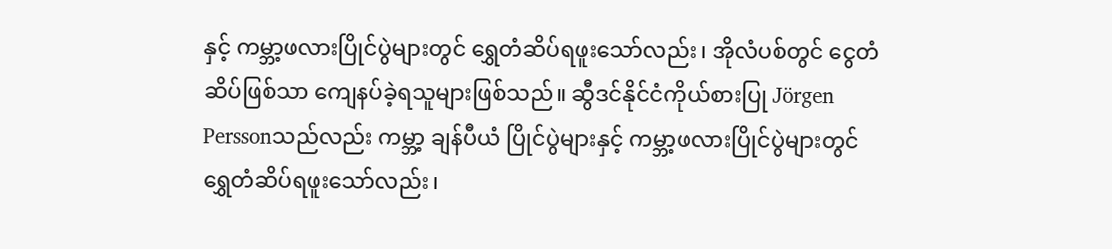နှင့် ကမ္ဘာ့ဖလားပြိုင်ပွဲများတွင် ရွှေတံဆိပ်ရဖူးသော်လည်း၊ အိုလံပစ်တွင် ငွေတံဆိပ်ဖြစ်သာ ကျေနပ်ခဲ့ရသူများဖြစ်သည်။ ဆွီဒင်နိုင်ငံကိုယ်စားပြု Jörgen Perssonသည်လည်း ကမ္ဘာ့ ချန်ပီယံ ပြိုင်ပွဲများနှင့် ကမ္ဘာ့ဖလားပြိုင်ပွဲများတွင် ရွှေတံဆိပ်ရဖူးသော်လည်း၊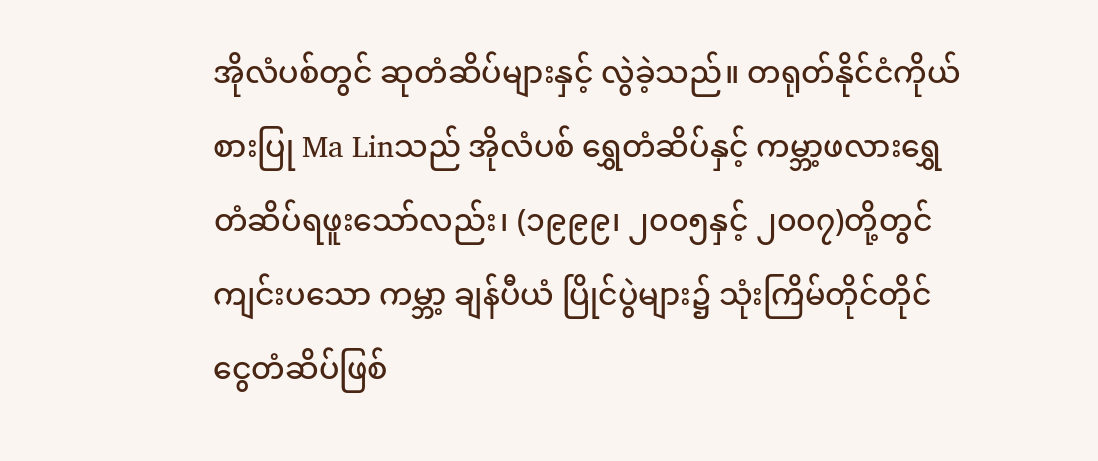အိုလံပစ်တွင် ဆုတံဆိပ်များနှင့် လွဲခဲ့သည်။ တရုတ်နိုင်ငံကိုယ်စားပြု Ma Linသည် အိုလံပစ် ရွှေတံဆိပ်နှင့် ကမ္ဘာ့ဖလားရွှေတံဆိပ်ရဖူးသော်လည်း၊ (၁၉၉၉၊ ၂၀၀၅နှင့် ၂၀၀၇)တို့တွင် ကျင်းပသော ကမ္ဘာ့ ချန်ပီယံ ပြိုင်ပွဲများ၌ သုံးကြိမ်တိုင်တိုင် ငွေတံဆိပ်ဖြစ်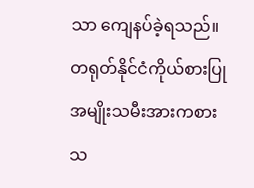သာ ကျေနပ်ခဲ့ရသည်။ တရုတ်နိုင်ငံကိုယ်စားပြု အမျိုးသမီးအားကစားသ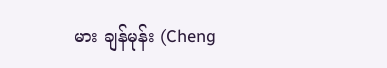မား ချန်မုန်း (Cheng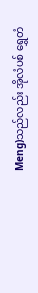Meng)သည်လည်း အိုလံပစ် ရွှေတံ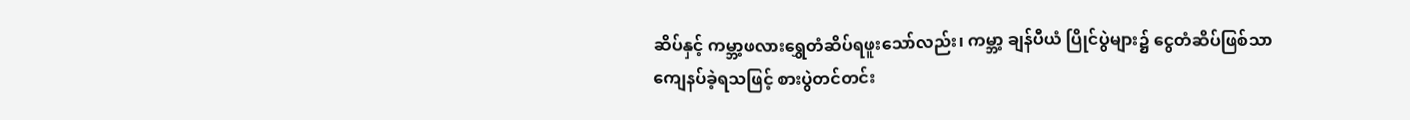ဆိပ်နှင့် ကမ္ဘာ့ဖလားရွှေတံဆိပ်ရဖူးသော်လည်း၊ ကမ္ဘာ့ ချန်ပီယံ ပြိုင်ပွဲများ၌ ငွေတံဆိပ်ဖြစ်သာ ကျေနပ်ခဲ့ရသဖြင့် စားပွဲတင်တင်း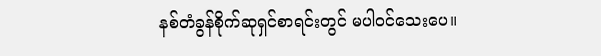နစ်တံခွန်စိုက်ဆုရှင်စာရင်းတွင် မပါဝင်သေးပေ။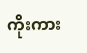ကိုးကား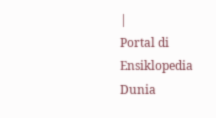|
Portal di Ensiklopedia Dunia